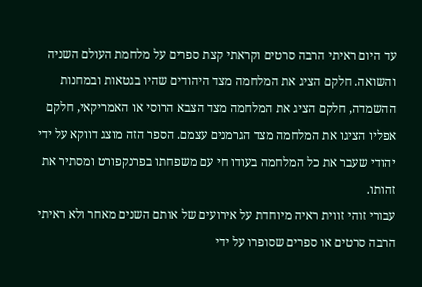עד היום ראיתי הרבה סרטים וקראתי קצת ספרים על מלחמת העולם השניה והשואה. חלקם הציג את המלחמה מצד היהודים שהיו בגטאות ובמחנות ההשמדה, חלקם הציג את המלחמה מצד הצבא הרוסי או האמריקאי, חלקם אפליו הציגו את המלחמה מצד הגרמנים עצמם. הספר הזה מוצג דווקא על ידי יהודי שעבר את כל המלחמה בעודו חי עם משפחתו בפרנקפורט ומסתיר את זהותו.
עבורי זוהי זווית ראיה מיוחדת על אירועים של אותם השנים מאחר ולא ראיתי הרבה סרטים או ספרים שסופרו על ידי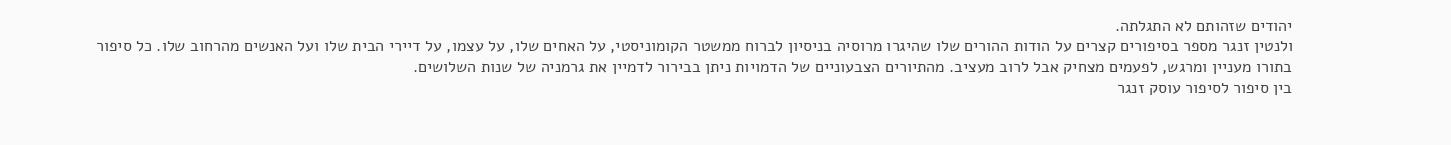יהודים שזהותם לא התגלתה.
ולנטין זנגר מספר בסיפורים קצרים על הודות ההורים שלו שהיגרו מרוסיה בניסיון לברוח ממשטר הקומוניסטי, על האחים שלו, על עצמו, על דיירי הבית שלו ועל האנשים מהרחוב שלו. כל סיפור בתורו מעניין ומרגש, לפעמים מצחיק אבל לרוב מעציב. מהתיורים הצבעוניים של הדמויות ניתן בבירור לדמיין את גרמניה של שנות השלושים.
בין סיפור לסיפור עוסק זנגר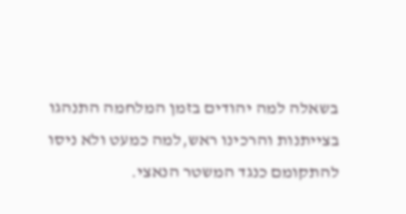בשאלה למה יהודים בזמן המלחמה התנהגו בצייתנות והרכינו ראש,למה כמעט ולא ניסו להתקומם כנגד המשטר הנאצי.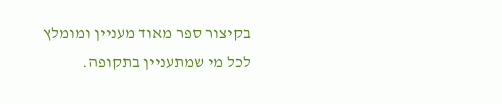בקיצור ספר מאוד מעניין ומומלץ לכל מי שמתעניין בתקופה.